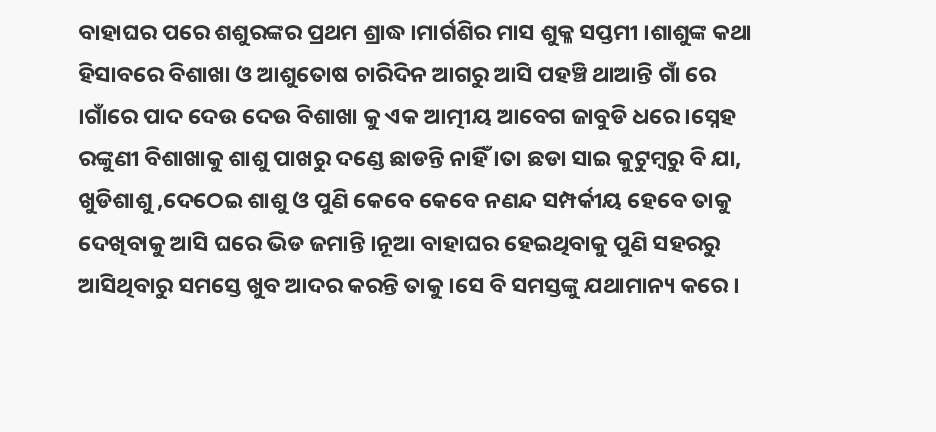ବାହାଘର ପରେ ଶଶୁରଙ୍କର ପ୍ରଥମ ଶ୍ରାଦ୍ଧ ।ମାର୍ଗଶିର ମାସ ଶୁକ୍ଳ ସପ୍ତମୀ ।ଶାଶୁଙ୍କ କଥା ହିସାବରେ ବିଶାଖା ଓ ଆଶୁତୋଷ ଚାରିଦିନ ଆଗରୁ ଆସି ପହଞ୍ଚି ଥାଆନ୍ତି ଗାଁ ରେ ।ଗାଁରେ ପାଦ ଦେଉ ଦେଉ ବିଶାଖା କୁ ଏକ ଆତ୍ମୀୟ ଆବେଗ ଜାବୁଡି ଧରେ ।ସ୍ନେହ ରଙ୍କୁଣୀ ବିଶାଖାକୁ ଶାଶୁ ପାଖରୁ ଦଣ୍ଡେ ଛାଡନ୍ତି ନାହିଁ ।ତା ଛଡା ସାଇ କୁଟୁମ୍ବରୁ ବି ଯା, ଖୁଡିଶାଶୁ ,ଦେଠେଇ ଶାଶୁ ଓ ପୁଣି କେବେ କେବେ ନଣନ୍ଦ ସମ୍ପର୍କୀୟ ହେବେ ତାକୁ ଦେଖିବାକୁ ଆସି ଘରେ ଭିଡ ଜମାନ୍ତି ।ନୂଆ ବାହାଘର ହେଇଥିବାକୁ ପୁଣି ସହରରୁ ଆସିଥିବାରୁ ସମସ୍ତେ ଖୁବ ଆଦର କରନ୍ତି ତାକୁ ।ସେ ବି ସମସ୍ତଙ୍କୁ ଯଥାମାନ୍ୟ କରେ ।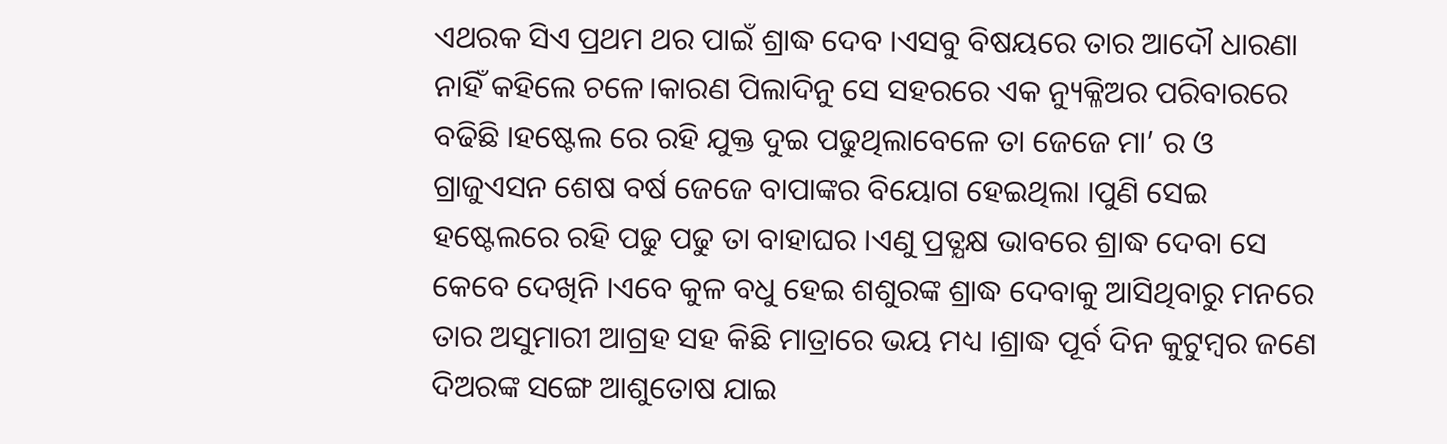ଏଥରକ ସିଏ ପ୍ରଥମ ଥର ପାଇଁ ଶ୍ରାଦ୍ଧ ଦେବ ।ଏସବୁ ବିଷୟରେ ତାର ଆଦୌ ଧାରଣା ନାହିଁ କହିଲେ ଚଳେ।କାରଣ ପିଲାଦିନୁ ସେ ସହରରେ ଏକ ନ୍ୟୁକ୍ଳିଅର ପରିବାରରେ ବଢିଛି ।ହଷ୍ଟେଲ ରେ ରହି ଯୁକ୍ତ ଦୁଇ ପଢୁଥିଲାବେଳେ ତା ଜେଜେ ମା’ ର ଓ ଗ୍ରାଜୁଏସନ ଶେଷ ବର୍ଷ ଜେଜେ ବାପାଙ୍କର ବିୟୋଗ ହେଇଥିଲା ।ପୁଣି ସେଇ ହଷ୍ଟେଲରେ ରହି ପଢୁ ପଢୁ ତା ବାହାଘର ।ଏଣୁ ପ୍ରତ୍ଯକ୍ଷ ଭାବରେ ଶ୍ରାଦ୍ଧ ଦେବା ସେ କେବେ ଦେଖିନି ।ଏବେ କୁଳ ବଧୁ ହେଇ ଶଶୁରଙ୍କ ଶ୍ରାଦ୍ଧ ଦେବାକୁ ଆସିଥିବାରୁ ମନରେ ତାର ଅସୁମାରୀ ଆଗ୍ରହ ସହ କିଛି ମାତ୍ରାରେ ଭୟ ମଧ୍ୟ ।ଶ୍ରାଦ୍ଧ ପୂର୍ବ ଦିନ କୁଟୁମ୍ବର ଜଣେ ଦିଅରଙ୍କ ସଙ୍ଗେ ଆଶୁତୋଷ ଯାଇ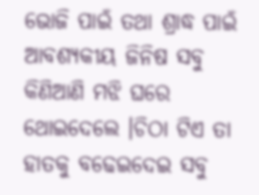ଭୋଜି ପାଇଁ ତଥା ଶ୍ରାଦ୍ଧ ପାଇଁ ଆବଶ୍ୟକୀୟ ଜିନିଷ ସବୁ କିଣିଆଣି ମଝି ଘରେ ଥୋଇଦେଲେ ।ଚିଠା ଟିଏ ତା ହାତକୁ ବଢେଇଦେଇ ସବୁ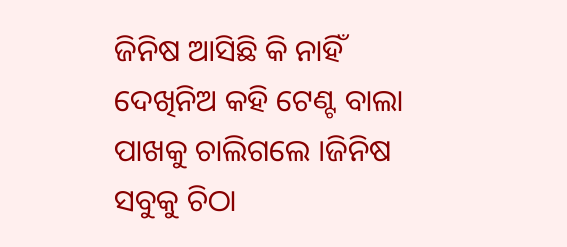ଜିନିଷ ଆସିଛି କି ନାହିଁ ଦେଖିନିଅ କହି ଟେଣ୍ଟ ବାଲା ପାଖକୁ ଚାଲିଗଲେ ।ଜିନିଷ ସବୁକୁ ଚିଠା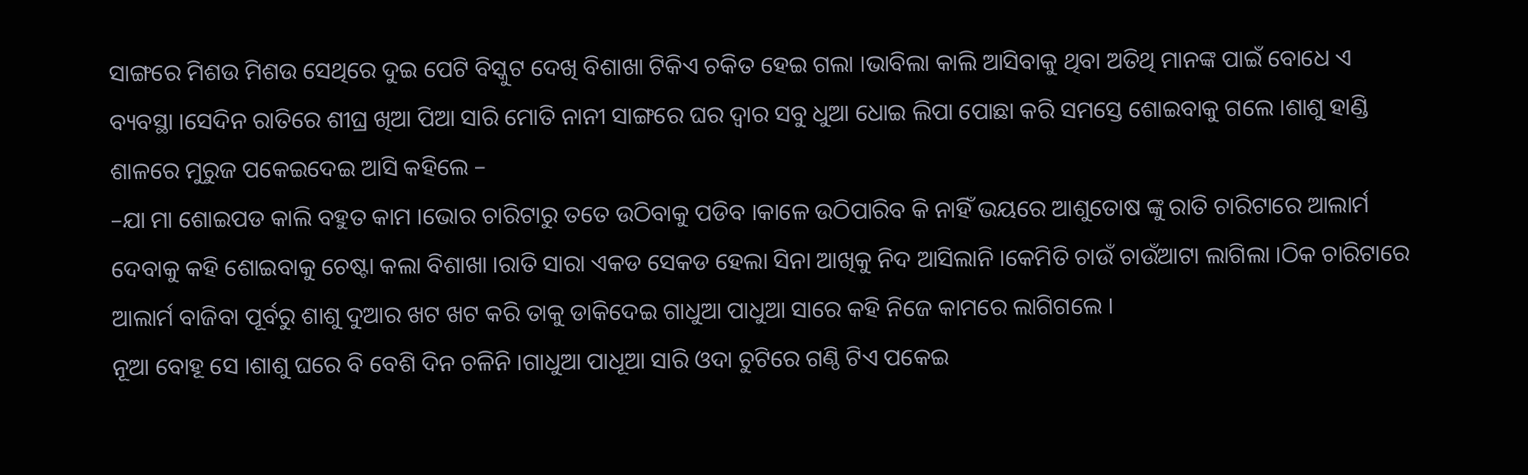ସାଙ୍ଗରେ ମିଶଉ ମିଶଉ ସେଥିରେ ଦୁଇ ପେଟି ବିସ୍କୁଟ ଦେଖି ବିଶାଖା ଟିକିଏ ଚକିତ ହେଇ ଗଲା ।ଭାବିଲା କାଲି ଆସିବାକୁ ଥିବା ଅତିଥି ମାନଙ୍କ ପାଇଁ ବୋଧେ ଏ ବ୍ୟବସ୍ଥା ।ସେଦିନ ରାତିରେ ଶୀଘ୍ର ଖିଆ ପିଆ ସାରି ମୋତି ନାନୀ ସାଙ୍ଗରେ ଘର ଦ୍ଵାର ସବୁ ଧୁଆ ଧୋଇ ଲିପା ପୋଛା କରି ସମସ୍ତେ ଶୋଇବାକୁ ଗଲେ ।ଶାଶୁ ହାଣ୍ଡି ଶାଳରେ ମୁରୁଜ ପକେଇଦେଇ ଆସି କହିଲେ –
–ଯା ମା ଶୋଇପଡ କାଲି ବହୁତ କାମ ।ଭୋର ଚାରିଟାରୁ ତତେ ଉଠିବାକୁ ପଡିବ ।କାଳେ ଉଠିପାରିବ କି ନାହିଁ ଭୟରେ ଆଶୁତୋଷ ଙ୍କୁ ରାତି ଚାରିଟାରେ ଆଲାର୍ମ ଦେବାକୁ କହି ଶୋଇବାକୁ ଚେଷ୍ଟା କଲା ବିଶାଖା ।ରାତି ସାରା ଏକଡ ସେକଡ ହେଲା ସିନା ଆଖିକୁ ନିଦ ଆସିଲାନି ।କେମିତି ଚାଉଁ ଚାଉଁଆଟା ଲାଗିଲା ।ଠିକ ଚାରିଟାରେ ଆଲାର୍ମ ବାଜିବା ପୂର୍ବରୁ ଶାଶୁ ଦୁଆର ଖଟ ଖଟ କରି ତାକୁ ଡାକିଦେଇ ଗାଧୁଆ ପାଧୁଆ ସାରେ କହି ନିଜେ କାମରେ ଲାଗିଗଲେ ।
ନୂଆ ବୋହୂ ସେ ।ଶାଶୁ ଘରେ ବି ବେଶି ଦିନ ଚଳିନି ।ଗାଧୁଆ ପାଧୂଆ ସାରି ଓଦା ଚୁଟିରେ ଗଣ୍ଠି ଟିଏ ପକେଇ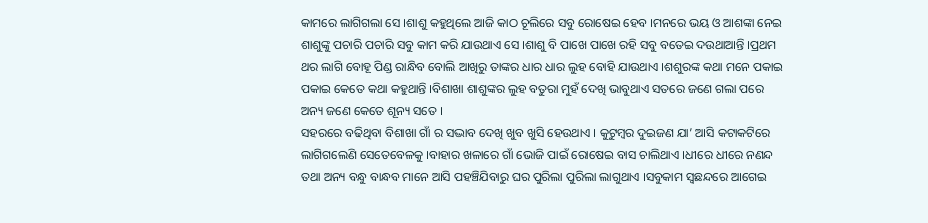କାମରେ ଲାଗିଗଲା ସେ ।ଶାଶୁ କହୁଥିଲେ ଆଜି କାଠ ଚୂଲିରେ ସବୁ ରୋଷେଇ ହେବ ।ମନରେ ଭୟ ଓ ଆଶଙ୍କା ନେଇ ଶାଶୁଙ୍କୁ ପଚାରି ପଚାରି ସବୁ କାମ କରି ଯାଉଥାଏ ସେ ।ଶାଶୁ ବି ପାଖେ ପାଖେ ରହି ସବୁ ବତେଇ ଦଉଥାଆନ୍ତି ।ପ୍ରଥମ ଥର ଲାଗି ବୋହୂ ପିଣ୍ଡ ରାନ୍ଧିବ ବୋଲି ଆଖିରୁ ତାଙ୍କର ଧାର ଧାର ଲୁହ ବୋହି ଯାଉଥାଏ ।ଶଶୁରଙ୍କ କଥା ମନେ ପକାଇ ପକାଇ କେତେ କଥା କହୁଥାନ୍ତି ।ବିଶାଖା ଶାଶୁଙ୍କର ଲୁହ ବତୁରା ମୁହଁ ଦେଖି ଭାବୁଥାଏ ସତରେ ଜଣେ ଗଲା ପରେ ଅନ୍ୟ ଜଣେ କେତେ ଶୂନ୍ୟ ସତେ ।
ସହରରେ ବଢିଥିବା ବିଶାଖା ଗାଁ ର ସଦ୍ଭାବ ଦେଖି ଖୁବ ଖୁସି ହେଉଥାଏ । କୁଟୁମ୍ବର ଦୁଇଜଣ ଯା’ ଆସି କଟାକଟିରେ ଲାଗିଗଲେଣି ସେତେବେଳକୁ ।ବାହାର ଖଳାରେ ଗାଁ ଭୋଜି ପାଇଁ ରୋଷେଇ ବାସ ଚାଲିଥାଏ ।ଧୀରେ ଧୀରେ ନଣନ୍ଦ ତଥା ଅନ୍ୟ ବନ୍ଧୁ ବାନ୍ଧବ ମାନେ ଆସି ପହଞ୍ଚିଯିବାରୁ ଘର ପୁରିଲା ପୁରିଲା ଲାଗୁଥାଏ ।ସବୁକାମ ସ୍ଵଛନ୍ଦରେ ଆଗେଇ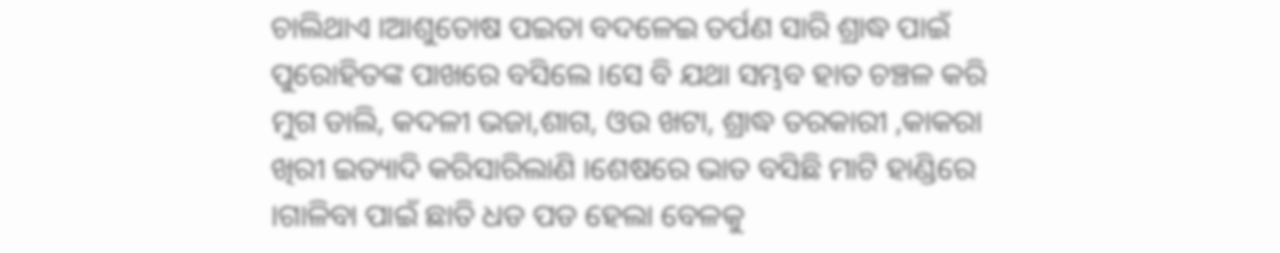ଚାଲିଥାଏ ।ଆଶୁତୋଷ ପଇତା ବଦଳେଇ ତର୍ପଣ ସାରି ଶ୍ରାଦ୍ଧ ପାଇଁ ପୁରୋହିତଙ୍କ ପାଖରେ ବସିଲେ ।ସେ ବି ଯଥା ସମ୍ଭବ ହାତ ଚଞ୍ଚଳ କରି ମୁଗ ଡାଲି, କଦଳୀ ଭଜା,ଶାଗ, ଓଉ ଖଟା, ଶ୍ରାଦ୍ଧ ତରକାରୀ ,କାକରା ଖିରୀ ଇତ୍ୟାଦି କରିସାରିଲାଣି ।ଶେଷରେ ଭାତ ବସିଛି ମାଟି ହାଣ୍ଡିରେ ।ଗାଳିବା ପାଇଁ ଛାତି ଧଡ ପଡ ହେଲା ବେଳକୁ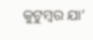କୁଟୁମ୍ବର ଯା’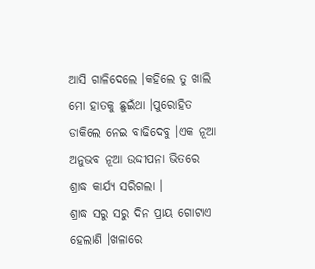ଆସି ଗାଳିଦେଲେ ।କହିଲେ ତୁ ଖାଲି ମୋ ହାତକୁ ଛୁଇଁଥା ।ପୁରୋହିତ ଡାକିଲେ ନେଇ ବାଢିଦେବୁ ।ଏକ ନୂଆ ଅନୁଭବ ନୂଆ ଉଦ୍ଦୀପନା ଭିତରେ ଶ୍ରାଦ୍ଧ କାର୍ଯ୍ୟ ସରିଗଲା ।
ଶ୍ରାଦ୍ଧ ସରୁ ସରୁ ଦିନ ପ୍ରାୟ ଗୋଟାଏ ହେଲାଣି ।ଖଳାରେ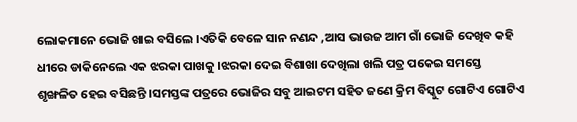ଲୋକମାନେ ଭୋଜି ଖାଇ ବସିଲେ ।ଏତିକି ବେଳେ ସାନ ନଣନ୍ଦ ,ଆସ ଭାଉଜ ଆମ ଗାଁ ଭୋଜି ଦେଖିବ କହି ଧୀରେ ଡାକିନେଲେ ଏକ ଝରକା ପାଖକୁ ।ଝରକା ଦେଇ ବିଶାଖା ଦେଖିଲା ଖଲି ପତ୍ର ପକେଇ ସମସ୍ତେ ଶୃଙ୍ଖଳିତ ହେଇ ବସିଛନ୍ତି ।ସମସ୍ତଙ୍କ ପତ୍ରରେ ଭୋଜିର ସବୁ ଆଇଟମ ସହିତ ଜଣେ କ୍ରିମ ବିସ୍କୁଟ ଗୋଟିଏ ଗୋଟିଏ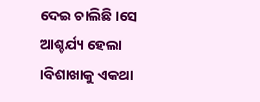ଦେଇ ଚାଲିଛି ।ସେ ଆଶ୍ଚର୍ଯ୍ୟ ହେଲା ।ବିଶାଖାକୁ ଏକଥା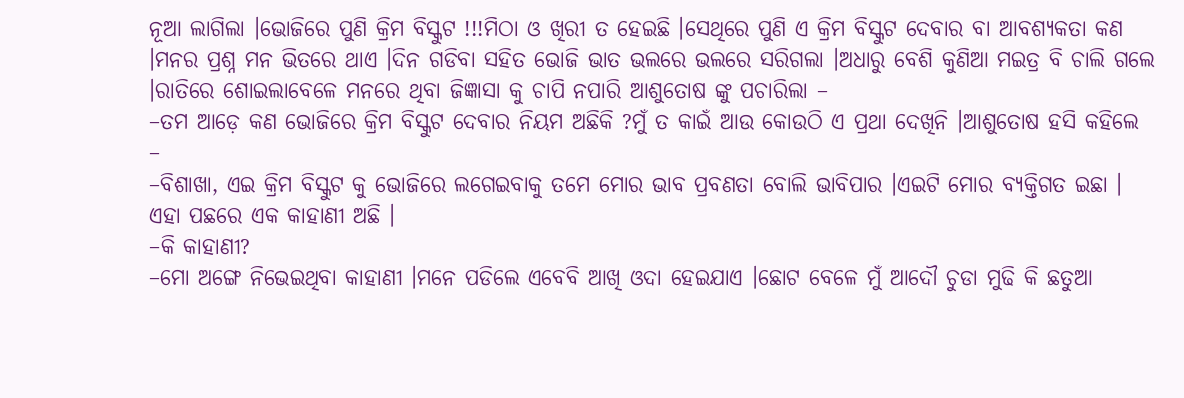ନୂଆ ଲାଗିଲା ।ଭୋଜିରେ ପୁଣି କ୍ରିମ ବିସ୍କୁଟ !!!ମିଠା ଓ ଖିରୀ ତ ହେଇଛି ।ସେଥିରେ ପୁଣି ଏ କ୍ରିମ ବିସ୍କୁଟ ଦେବାର ବା ଆବଶ୍ୟକତା କଣ ।ମନର ପ୍ରଶ୍ନ ମନ ଭିତରେ ଥାଏ ।ଦିନ ଗଡିବା ସହିତ ଭୋଜି ଭାତ ଭଲରେ ଭଲରେ ସରିଗଲା ।ଅଧାରୁ ବେଶି କୁଣିଆ ମଇତ୍ର ବି ଚାଲି ଗଲେ ।ରାତିରେ ଶୋଇଲାବେଳେ ମନରେ ଥିବା ଜିଜ୍ଞାସା କୁ ଚାପି ନପାରି ଆଶୁତୋଷ ଙ୍କୁ ପଚାରିଲା –
–ତମ ଆଡ଼େ କଣ ଭୋଜିରେ କ୍ରିମ ବିସ୍କୁଟ ଦେବାର ନିୟମ ଅଛିକି ?ମୁଁ ତ କାଇଁ ଆଉ କୋଉଠି ଏ ପ୍ରଥା ଦେଖିନି ।ଆଶୁତୋଷ ହସି କହିଲେ –
–ବିଶାଖା, ଏଇ କ୍ରିମ ବିସ୍କୁଟ କୁ ଭୋଜିରେ ଲଗେଇବାକୁ ତମେ ମୋର ଭାବ ପ୍ରବଣତା ବୋଲି ଭାବିପାର ।ଏଇଟି ମୋର ବ୍ୟକ୍ତିଗତ ଇଛା । ଏହା ପଛରେ ଏକ କାହାଣୀ ଅଛି ।
–କି କାହାଣୀ?
–ମୋ ଅଙ୍ଗେ ନିଭେଇଥିବା କାହାଣୀ ।ମନେ ପଡିଲେ ଏବେବି ଆଖି ଓଦା ହେଇଯାଏ ।ଛୋଟ ବେଳେ ମୁଁ ଆଦୌ ଚୁଡା ମୁଢି କି ଛତୁଆ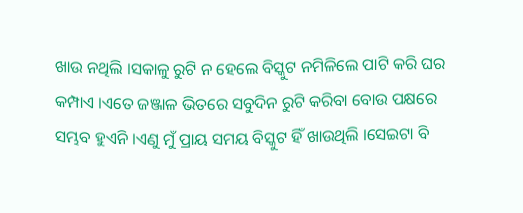ଖାଉ ନଥିଲି ।ସକାଳୁ ରୁଟି ନ ହେଲେ ବିସ୍କୁଟ ନମିଳିଲେ ପାଟି କରି ଘର କମ୍ପାଏ ।ଏତେ ଜଞ୍ଜାଳ ଭିତରେ ସବୁଦିନ ରୁଟି କରିବା ବୋଉ ପକ୍ଷରେ ସମ୍ଭବ ହୁଏନି ।ଏଣୁ ମୁଁ ପ୍ରାୟ ସମୟ ବିସ୍କୁଟ ହିଁ ଖାଉଥିଲି ।ସେଇଟା ବି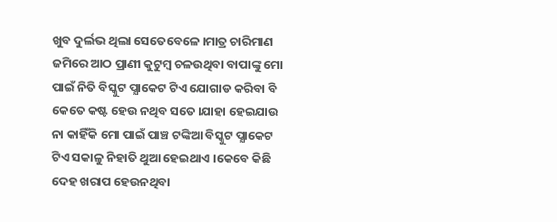ଖୁବ ଦୁର୍ଲଭ ଥିଲା ସେତେବେଳେ ।ମାତ୍ର ଚାରିମାଣ ଜମିରେ ଆଠ ପ୍ରାଣୀ କୁଟୁମ୍ବ ଚଳଉଥିବା ବାପାଙ୍କୁ ମୋ ପାଇଁ ନିତି ବିସ୍କୁଟ ପ୍ଯାକେଟ ଟିଏ ଯୋଗାଡ କରିବା ବି କେତେ କଷ୍ଟ ହେଉ ନଥିବ ସତେ ।ଯାହା ହେଇଯାଉ ନା କାହିଁକି ମୋ ପାଇଁ ପାଞ୍ଚ ଟଙ୍କିଆ ବିସ୍କୁଟ ପ୍ଯାକେଟ ଟିଏ ସକାଳୁ ନିହାତି ଥୁଆ ହେଇଥାଏ ।କେବେ କିଛି ଦେହ ଖରାପ ହେଉନଥିବା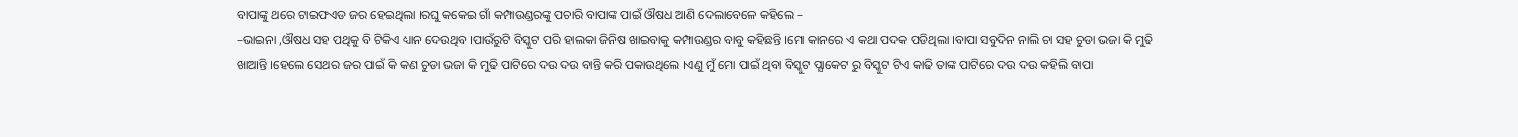ବାପାଙ୍କୁ ଥରେ ଟାଇଫଏଡ ଜର ହେଇଥିଲା ।ରଘୁ କକେଇ ଗାଁ କମ୍ପାଉଣ୍ଡରଙ୍କୁ ପଚାରି ବାପାଙ୍କ ପାଇଁ ଔଷଧ ଆଣି ଦେଲାବେଳେ କହିଲେ –
–ଭାଇନା ,ଔଷଧ ସହ ପଥିକୁ ବି ଟିକିଏ ଧ୍ୟାନ ଦେଉଥିବ ।ପାଉଁରୁଟି ବିସ୍କୁଟ ପରି ହାଲକା ଜିନିଷ ଖାଇବାକୁ କମ୍ପାଉଣ୍ଡର ବାବୁ କହିଛନ୍ତି ।ମୋ କାନରେ ଏ କଥା ପଦକ ପଡିଥିଲା ।ବାପା ସବୁଦିନ ନାଲି ଚା ସହ ଚୁଡା ଭଜା କି ମୁଢି ଖାଆନ୍ତି ।ହେଲେ ସେଥର ଜର ପାଇଁ କି କଣ ଚୁଡା ଭଜା କି ମୁଢି ପାଟିରେ ଦଉ ଦଉ ବାନ୍ତି କରି ପକାଉଥିଲେ ।ଏଣୁ ମୁଁ ମୋ ପାଇଁ ଥିବା ବିସ୍କୁଟ ପ୍ଯାକେଟ ରୁ ବିସ୍କୁଟ ଟିଏ କାଢି ତାଙ୍କ ପାଟିରେ ଦଉ ଦଉ କହିଲି ବାପା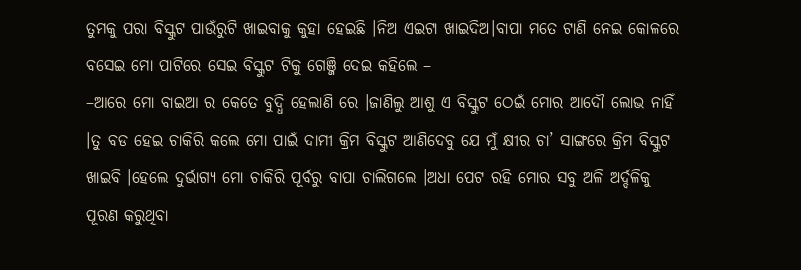ତୁମକୁ ପରା ବିସ୍କୁଟ ପାଉଁରୁଟି ଖାଇବାକୁ କୁହା ହେଇଛି ।ନିଅ ଏଇଟା ଖାଇଦିଅ।ବାପା ମତେ ଟାଣି ନେଇ କୋଳରେ ବସେଇ ମୋ ପାଟିରେ ସେଇ ବିସ୍କୁଟ ଟିକୁ ଗେଞ୍ଜି ଦେଇ କହିଲେ –
–ଆରେ ମୋ ବାଇଆ ର କେତେ ବୁଦ୍ଧି ହେଲାଣି ରେ ।ଜାଣିଲୁ ଆଶୁ ଏ ବିସ୍କୁଟ ଠେଇଁ ମୋର ଆଦୌ ଲୋଭ ନାହିଁ ।ତୁ ବଡ ହେଇ ଚାକିରି କଲେ ମୋ ପାଇଁ ଦାମୀ କ୍ରିମ ବିସ୍କୁଟ ଆଣିଦେବୁ ଯେ ମୁଁ କ୍ଷୀର ଚା’ ସାଙ୍ଗରେ କ୍ରିମ ବିସ୍କୁଟ ଖାଇବି ।ହେଲେ ଦୁର୍ଭାଗ୍ୟ ମୋ ଚାକିରି ପୂର୍ବରୁ ବାପା ଚାଲିଗଲେ ।ଅଧା ପେଟ ରହି ମୋର ସବୁ ଅଳି ଅର୍ଦ୍ଦଳିକୁ ପୂରଣ କରୁଥିବା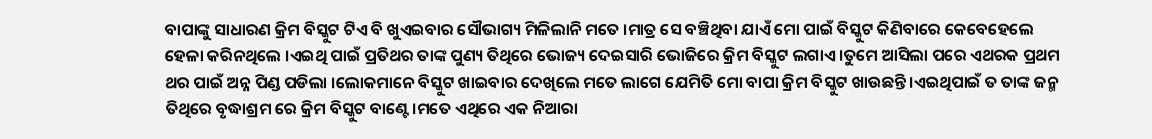ବାପାଙ୍କୁ ସାଧାରଣ କ୍ରିମ ବିସ୍କୁଟ ଟିଏ ବି ଖୁଏଇବାର ସୌଭାଗ୍ୟ ମିଳିଲାନି ମତେ ।ମାତ୍ର ସେ ବଞ୍ଚିଥିବା ଯାଏଁ ମୋ ପାଇଁ ବିସ୍କୁଟ କିଣିବାରେ କେବେହେଲେ ହେଳା କରିନଥିଲେ ।ଏଇଥି ପାଇଁ ପ୍ରତିଥର ତାଙ୍କ ପୁଣ୍ୟ ତିଥିରେ ଭୋଜ୍ୟ ଦେଇସାରି ଭୋଜିରେ କ୍ରିମ ବିସ୍କୁଟ ଲଗାଏ ।ତୁମେ ଆସିଲା ପରେ ଏଥରକ ପ୍ରଥମ ଥର ପାଇଁ ଅନ୍ନ ପିଣ୍ଡ ପଡିଲା ।ଲୋକମାନେ ବିସ୍କୁଟ ଖାଇବାର ଦେଖିଲେ ମତେ ଲାଗେ ଯେମିତି ମୋ ବାପା କ୍ରିମ ବିସ୍କୁଟ ଖାଉଛନ୍ତି ।ଏଇଥିପାଇଁ ତ ତାଙ୍କ ଜନ୍ମ ତିଥିରେ ବୃଦ୍ଧାଶ୍ରମ ରେ କ୍ରିମ ବିସ୍କୁଟ ବାଣ୍ଟେ।ମତେ ଏଥିରେ ଏକ ନିଆରା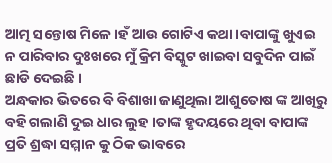ଆତ୍ମ ସନ୍ତୋଷ ମିଳେ ।ହଁ ଆଉ ଗୋଟିଏ କଥା ।ବାପାଙ୍କୁ ଖୁଏଇ ନ ପାରିବାର ଦୁଃଖରେ ମୁଁ କ୍ରିମ ବିସ୍କୁଟ ଖାଇବା ସବୁଦିନ ପାଇଁ ଛାଡି ଦେଇଛି ।
ଅନ୍ଧକାର ଭିତରେ ବି ବିଶାଖା ଜାଣୁଥିଲା ଆଶୁତୋଷ ଙ୍କ ଆଖିରୁ ବହି ଗଲାଣି ଦୁଇ ଧାର ଲୁହ ।ତାଙ୍କ ହୃଦୟରେ ଥିବା ବାପାଙ୍କ ପ୍ରତି ଶ୍ରଦ୍ଧା ସମ୍ମାନ କୁ ଠିକ ଭାବରେ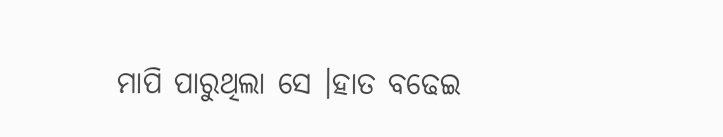ମାପି ପାରୁଥିଲା ସେ ।ହାତ ବଢେଇ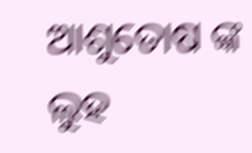ଆଶୁତୋଷ ଙ୍କ ଲୁହ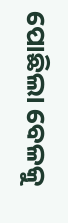ପୋଛିଲା ବେଳକୁ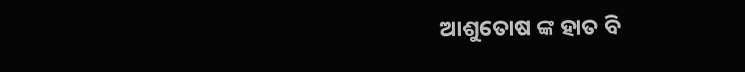ଆଶୁତୋଷ ଙ୍କ ହାତ ବି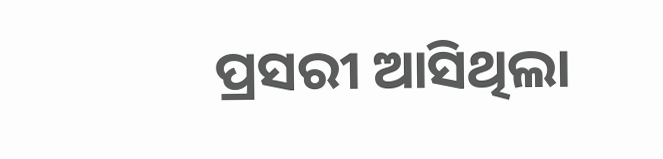ପ୍ରସରୀ ଆସିଥିଲା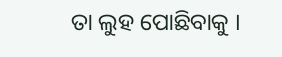ତା ଲୁହ ପୋଛିବାକୁ ।